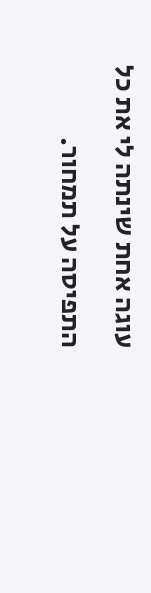עוגה אחת שינתה לי את כל התפיסה על תמחור.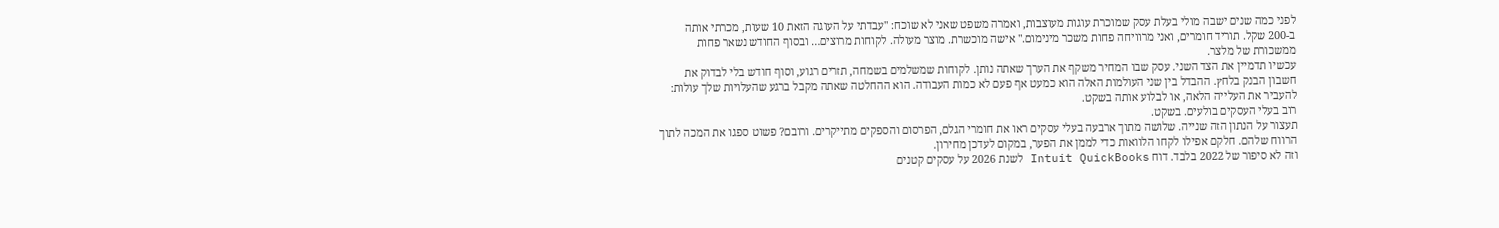לפני כמה שנים ישבה מולי בעלת עסק שמוכרת עוגות מעוצבות, ואמרה משפט שאני לא שוכח: "עבדתי על העוגה הזאת 10 שעות, מכרתי אותה ב-200 שקל. תוריד חומרים, ואני מרוויחה פחות משכר מינימום." אישה מוכשרת. מוצר מעולה. לקוחות מרוצים… ובסוף החודש נשאר פחות ממשכורת של מלצר.
עכשיו תדמיין את הצד השני. עסק שבו המחיר משקף את הערך שאתה נותן. לקוחות שמשלמים בשמחה, תזרים רגוע, וסוף חודש בלי לבדוק את חשבון הבנק בלחץ. ההבדל בין שני העולמות האלה הוא כמעט אף פעם לא כמות העבודה. הוא ההחלטה שאתה מקבל ברגע שהעלויות שלך עולות: להעביר את העלייה הלאה, או לבלוע אותה בשקט.
רוב בעלי העסקים בולעים. בשקט.
תעצור על הנתון הזה שנייה. שלושה מתוך ארבעה בעלי עסקים ראו את חומרי הגלם, הפרסום והספקים מתייקרים. ורובם? פשוט ספגו את המכה לתוך הרווח שלהם. חלקם אפילו לקחו הלוואות כדי לממן את הפער, במקום לעדכן מחירון.
וזה לא סיפור של 2022 בלבד. דוח Intuit QuickBooks לשנת 2026 על עסקים קטנים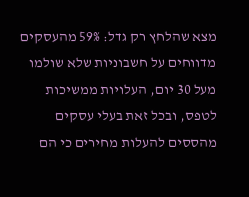מצא שהלחץ רק גדל: 59% מהעסקים מדווחים על חשבוניות שלא שולמו מעל 30 יום, העלויות ממשיכות לטפס, ובכל זאת בעלי עסקים מהססים להעלות מחירים כי הם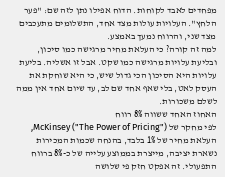מפחדים לאבד לקוחות. הדוח אפילו נתן לזה שם: "פער הלחץ". העלויות עולות מצד אחד, התשלומים מתעכבים מצד שני, והרווח נמעך באמצע.
למה זה קורה? כי העלאת מחיר מרגישה כמו סיכון, ובליעת עלויות מרגישה כמו שקט. אבל זו אשליה. בליעת עלויות היא הסיכון הכי גדול שיש, כי היא שוחקת את העסק לאט, בלי שאף אחד שם לב, עד שיום אחד אין ממה לשלם משכורות.
האחוז האחד ששווה 8% רווח
לפי מחקר של McKinsey ("The Power of Pricing"), העלאת מחיר של 1% בלבד, בהנחה שכמות המכירות נשארת יציבה, מייצרת בממוצע עלייה של כ-8% ברווח התפעולי. זה אפקט חזק פי שלושה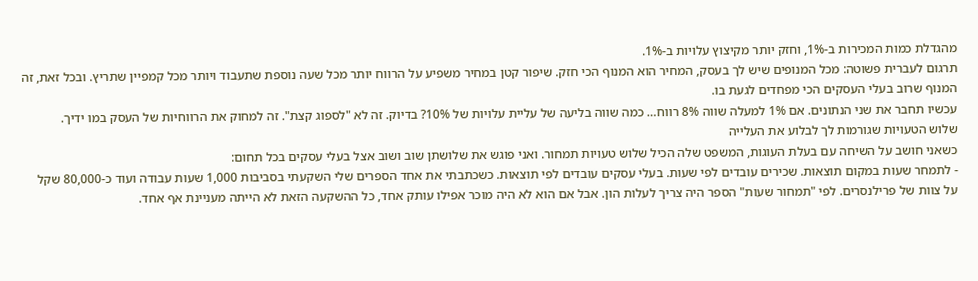מהגדלת כמות המכירות ב-1%, וחזק יותר מקיצוץ עלויות ב-1%.
תרגום לעברית פשוטה: מכל המנופים שיש לך בעסק, המחיר הוא המנוף הכי חזק. שיפור קטן במחיר משפיע על הרווח יותר מכל שעה נוספת שתעבוד ויותר מכל קמפיין שתריץ. ובכל זאת, זה המנוף שרוב בעלי העסקים הכי מפחדים לגעת בו.
עכשיו תחבר את שני הנתונים. אם 1% למעלה שווה 8% רווח… כמה שווה בליעה של עליית עלויות של 10%? בדיוק. זה לא "לספוג קצת". זה למחוק את הרווחיות של העסק במו ידיך.
שלוש הטעויות שגורמות לך לבלוע את העלייה
כשאני חושב על השיחה עם בעלת העוגות, המשפט שלה הכיל שלוש טעויות תמחור. ואני פוגש את שלושתן שוב ושוב אצל בעלי עסקים בכל תחום:
- לתמחר שעות במקום תוצאות. שכירים עובדים לפי שעות. בעלי עסקים עובדים לפי תוצאות. כשכתבתי את אחד הספרים שלי השקעתי בסביבות 1,000 שעות עבודה ועוד כ-80,000 שקל על צוות של פרילנסרים. לפי "תמחור שעות" הספר היה צריך לעלות הון. אבל אם הוא לא היה מוכר אפילו עותק אחד, כל ההשקעה הזאת לא הייתה מעניינת אף אחד.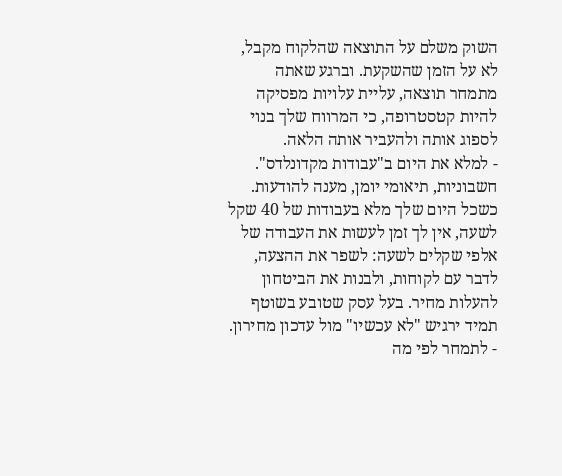השוק משלם על התוצאה שהלקוח מקבל, לא על הזמן שהשקעת. וברגע שאתה מתמחר תוצאה, עליית עלויות מפסיקה להיות קטסטרופה, כי המרווח שלך בנוי לספוג אותה ולהעביר אותה הלאה.
- למלא את היום ב"עבודות מקדונלדס". חשבוניות, תיאומי יומן, מענה להודעות. כשכל היום שלך מלא בעבודות של 40 שקל לשעה, אין לך זמן לעשות את העבודה של אלפי שקלים לשעה: לשפר את ההצעה, לדבר עם לקוחות, ולבנות את הביטחון להעלות מחיר. בעל עסק שטובע בשוטף תמיד ירגיש "לא עכשיו" מול עדכון מחירון.
- לתמחר לפי מה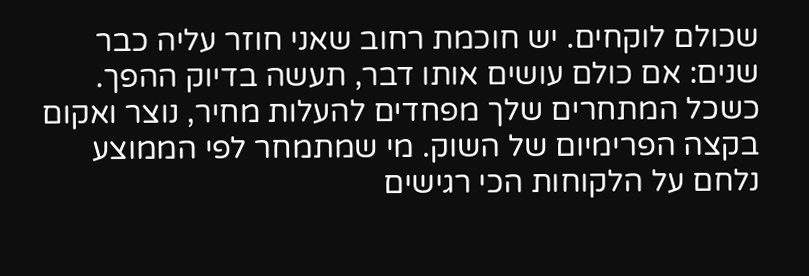שכולם לוקחים. יש חוכמת רחוב שאני חוזר עליה כבר שנים: אם כולם עושים אותו דבר, תעשה בדיוק ההפך. כשכל המתחרים שלך מפחדים להעלות מחיר, נוצר ואקום בקצה הפרימיום של השוק. מי שמתמחר לפי הממוצע נלחם על הלקוחות הכי רגישים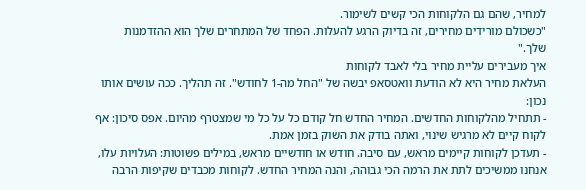למחיר, שהם גם הלקוחות הכי קשים לשימור.
"כשכולם מורידים מחירים, זה בדיוק הרגע להעלות. הפחד של המתחרים שלך הוא ההזדמנות שלך."
איך מעבירים עליית מחיר בלי לאבד לקוחות
העלאת מחיר היא לא הודעת וואטסאפ יבשה של "החל מה-1 לחודש". זה תהליך. ככה עושים אותו נכון:
- תתחיל מהלקוחות החדשים. המחיר החדש חל קודם כל על כל מי שמצטרף מהיום. אפס סיכון: אף לקוח קיים לא מרגיש שינוי, ואתה בודק את השוק בזמן אמת.
- תעדכן לקוחות קיימים מראש, עם סיבה. חודש או חודשיים מראש, במילים פשוטות: העלויות עלו, אנחנו ממשיכים לתת את הרמה הכי גבוהה, והנה המחיר החדש. לקוחות מכבדים שקיפות הרבה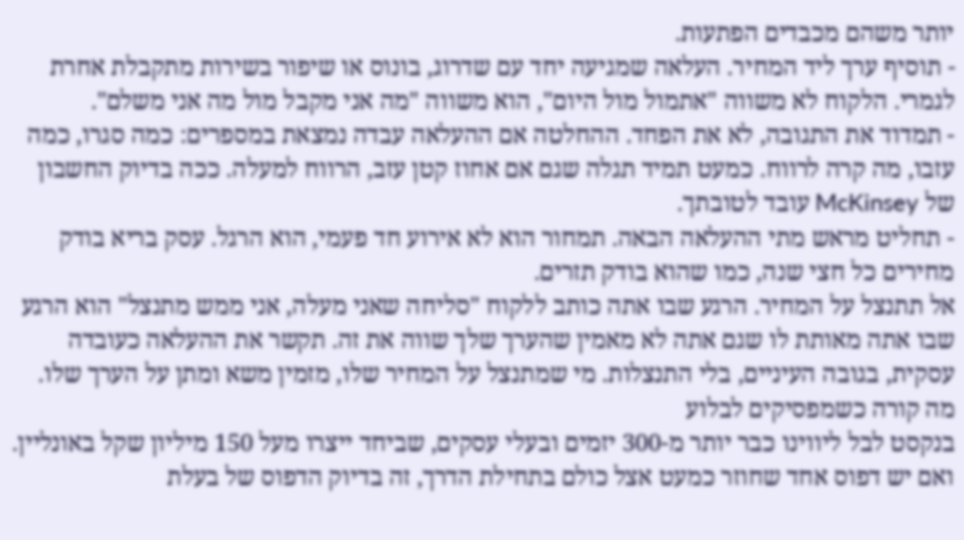יותר משהם מכבדים הפתעות.
- תוסיף ערך ליד המחיר. העלאה שמגיעה יחד עם שדרוג, בונוס או שיפור בשירות מתקבלת אחרת לגמרי. הלקוח לא משווה "אתמול מול היום", הוא משווה "מה אני מקבל מול מה אני משלם".
- תמדוד את התגובה, לא את הפחד. ההחלטה אם ההעלאה עבדה נמצאת במספרים: כמה סגרו, כמה עזבו, מה קרה לרווח. כמעט תמיד תגלה שגם אם אחוז קטן עזב, הרווח למעלה. ככה בדיוק החשבון של McKinsey עובד לטובתך.
- תחליט מראש מתי ההעלאה הבאה. תמחור הוא לא אירוע חד פעמי, הוא הרגל. עסק בריא בודק מחירים כל חצי שנה, כמו שהוא בודק תזרים.
אל תתנצל על המחיר. הרגע שבו אתה כותב ללקוח "סליחה שאני מעלה, אני ממש מתנצל" הוא הרגע שבו אתה מאותת לו שגם אתה לא מאמין שהערך שלך שווה את זה. תקשר את ההעלאה כעובדה עסקית, בגובה העיניים, בלי התנצלות. מי שמתנצל על המחיר שלו, מזמין משא ומתן על הערך שלו.
מה קורה כשמפסיקים לבלוע
בנקסט לבל ליווינו כבר יותר מ-300 יזמים ובעלי עסקים, שביחד ייצרו מעל 150 מיליון שקל באונליין. ואם יש דפוס אחד שחוזר כמעט אצל כולם בתחילת הדרך, זה בדיוק הדפוס של בעלת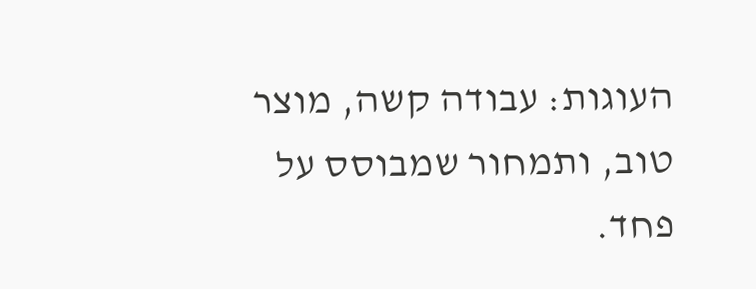העוגות: עבודה קשה, מוצר טוב, ותמחור שמבוסס על פחד.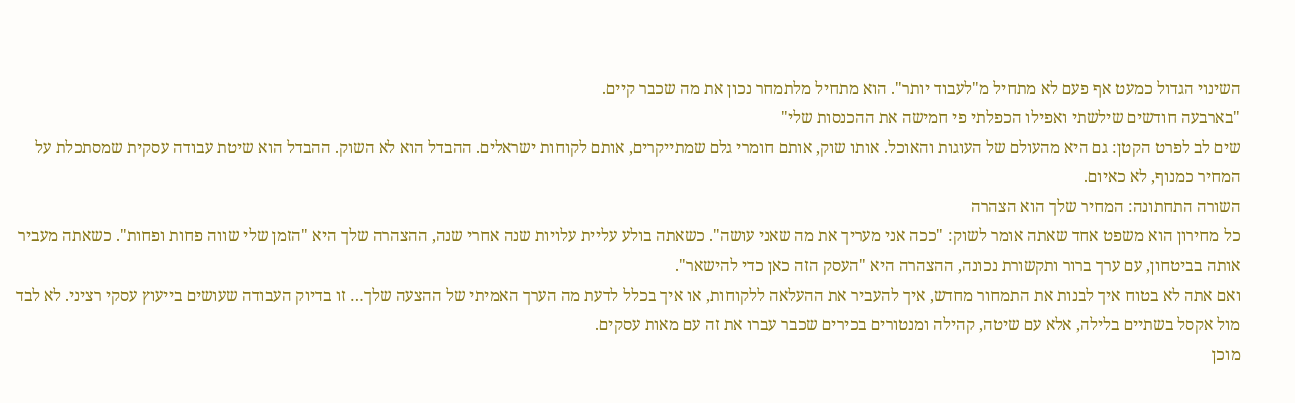השינוי הגדול כמעט אף פעם לא מתחיל מ"לעבוד יותר". הוא מתחיל מלתמחר נכון את מה שכבר קיים.
"בארבעה חודשים שילשתי ואפילו הכפלתי פי חמישה את ההכנסות שלי"
שים לב לפרט הקטן: גם היא מהעולם של העוגות והאוכל. אותו שוק, אותם חומרי גלם שמתייקרים, אותם לקוחות ישראלים. ההבדל הוא לא השוק. ההבדל הוא שיטת עבודה עסקית שמסתכלת על המחיר כמנוף, לא כאיום.
השורה התחתונה: המחיר שלך הוא הצהרה
כל מחירון הוא משפט אחד שאתה אומר לשוק: "ככה אני מעריך את מה שאני עושה". כשאתה בולע עליית עלויות שנה אחרי שנה, ההצהרה שלך היא "הזמן שלי שווה פחות ופחות". כשאתה מעביר אותה בביטחון, עם ערך ברור ותקשורת נכונה, ההצהרה היא "העסק הזה כאן כדי להישאר".
ואם אתה לא בטוח איך לבנות את התמחור מחדש, איך להעביר את ההעלאה ללקוחות, או איך בכלל לדעת מה הערך האמיתי של ההצעה שלך… זו בדיוק העבודה שעושים בייעוץ עסקי רציני. לא לבד מול אקסל בשתיים בלילה, אלא עם שיטה, קהילה ומנטורים בכירים שכבר עברו את זה עם מאות עסקים.
מוכן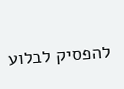להפסיק לבלוע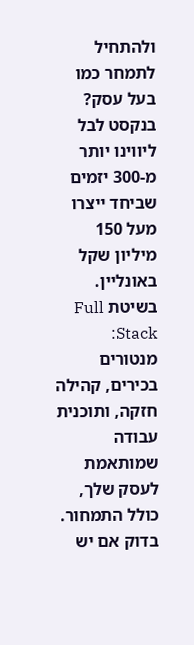ולהתחיל לתמחר כמו בעל עסק?
בנקסט לבל ליווינו יותר מ-300 יזמים שביחד ייצרו מעל 150 מיליון שקל באונליין. בשיטת Full Stack: מנטורים בכירים, קהילה חזקה, ותוכנית עבודה שמותאמת לעסק שלך, כולל התמחור. בדוק אם יש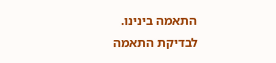התאמה בינינו.
לבדיקת התאמה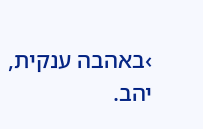›באהבה ענקית,
יהב.